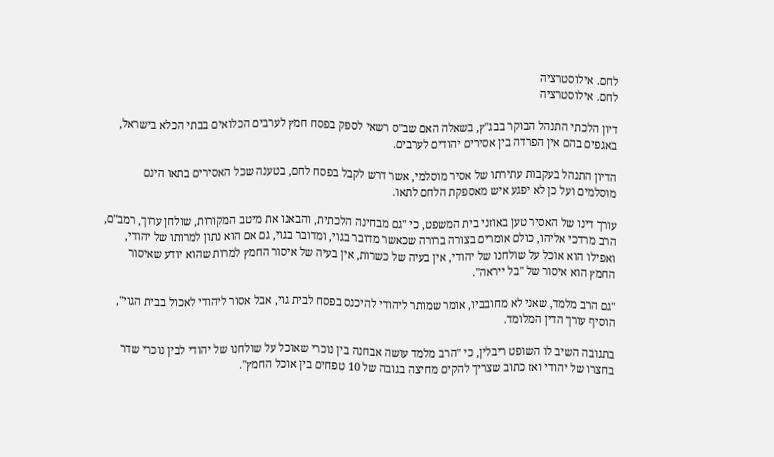לחם. אילוסטרציה
לחם. אילוסטרציה

דיון הלכתי התנהל הבוקר בבג"ץ, בשאלה האם שב"ס רשאי לספק בפסח חמץ לערבים הכלואים בבתי הכלא בישראל, באגפים בהם אין הפרדה בין אסירים יהודים לערבים.

הדיון התנהל בעקבות עתירתו של אסיר מוסלמי, אשר דרש לקבל בפסח לחם, בטענה שכל האסירים בתאו הינם מוסלמים ועל כן לא יפגע איש מאספקת הלחם לתאו.

עורך דינו של האסיר טען באוזני בית המשפט, כי "גם מבחינה הלכתית, והבאנו את מיטב המקורות, שולחן ערוך, רמב"ם, הרב מרדכי אליהו, כולם אומרים בצורה ברורה שכאשר מדובר בגוי, ומדובר בגוי, גם אם הוא נתון למרותו של יהודי,  ואפילו הוא אוכל על שולחנו של יהודי, אין בעיה של כשרות, אין בעיה של איסור החמץ למרות שהוא יודע שאיסור החמץ הוא איסור של "בל ייראה".

"גם הרב מלמד, שאני לא מחובביו, אומר שמותר ליהודי להיכנס בפסח לבית גוי, אבל אסור ליהודי לאכול בבית הגוי", הוסיף עורך הדין המלומד.

בתגובה השיב לו השופט ריבלין, כי "הרב מלמד עושה אבחנה בין נוכרי שאוכל על שולחנו של יהודי לבין נוכרי שדר בחצרו של יהודי ואז כתוב שצריך להקים מחיצה בגובה של 10 טפחים בין אוכל החמץ".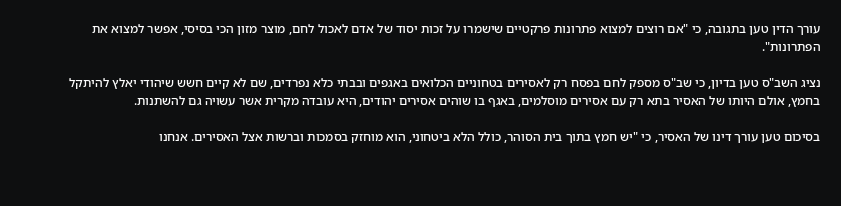עורך הדין טען בתגובה, כי "אם רוצים למצוא פתרונות פרקטיים שישמרו על זכות יסוד של אדם לאכול לחם, מוצר מזון הכי בסיסי, אפשר למצוא את הפתרונות".

נציג השב"ס טען בדיון, כי שב"ס מספק לחם בפסח רק לאסירים בטחוניים הכלואים באגפים ובבתי כלא נפרדים, שם לא קיים חשש שיהודי יאלץ להיתקל בחמץ, אולם היותו של האסיר בתא רק עם אסירים מוסלמים, באגף בו שוהים אסירים יהודים, היא עובדה מקרית אשר עשויה גם להשתנות.

בסיכום טען עורך דינו של האסיר, כי "יש חמץ בתוך בית הסוהר, כולל הלא ביטחוני, הוא מוחזק בסמכות וברשות אצל האסירים. אנחנו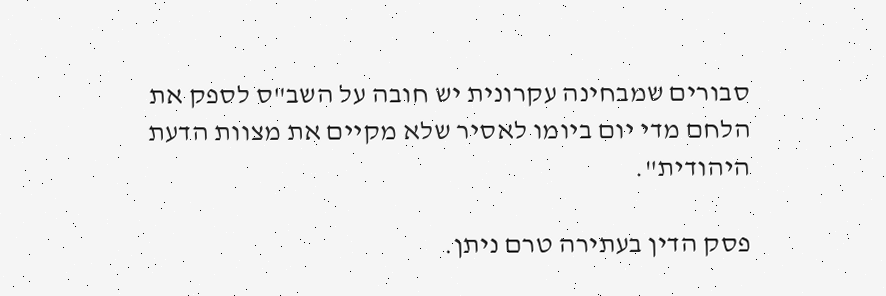סבורים שמבחינה עקרונית יש חובה על השב"ס לספק את הלחם מדי יום ביומו לאסיר שלא מקיים את מצוות הדעת היהודית".

פסק הדין בעתירה טרם ניתן.